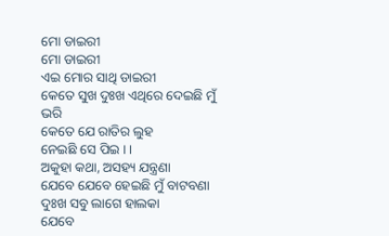ମୋ ଡାଇରୀ
ମୋ ଡାଇରୀ
ଏଇ ମୋର ସାଥି ଡାଇରୀ
କେତେ ସୁଖ ଦୁଃଖ ଏଥିରେ ଦେଇଛି ମୁଁ ଭରି
କେତେ ଯେ ରାତିର ଲୁହ
ନେଇଛି ସେ ପିଇ । ।
ଅକୁହା କଥା, ଅସହ୍ୟ ଯନ୍ତ୍ରଣା
ଯେବେ ଯେବେ ହେଇଛି ମୁଁ ବାଟବଣା
ଦୁଃଖ ସବୁ ଲାଗେ ହାଲକା
ଯେବେ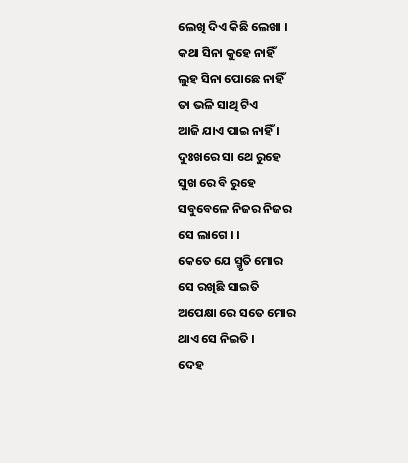ଲେଖି ଦିଏ କିଛି ଲେଖା ।
କଥା ସିନା କୁହେ ନାହିଁ
ଲୁହ ସିନା ପୋଛେ ନାହିଁ
ତା ଭଳି ସାଥି ଟିଏ
ଆଜି ଯାଏ ପାଇ ନାହିଁ ।
ଦୁଃଖରେ ସା ଥେ ରୁହେ
ସୁଖ ରେ ବି ରୁହେ
ସବୁବେଳେ ନିଜର ନିଜର
ସେ ଲାଗେ । ।
କେତେ ଯେ ସ୍ମୃତି ମୋର
ସେ ରଖିଛି ସାଇତି
ଅପେକ୍ଷା ରେ ସତେ ମୋର
ଥାଏ ସେ ନିଇତି ।
ଦେହ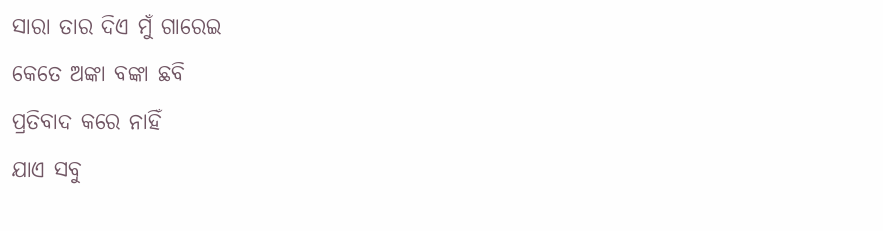ସାରା ତାର ଦିଏ ମୁଁ ଗାରେଇ
କେତେ ଅଙ୍କା ବଙ୍କା ଛବି
ପ୍ରତିବାଦ କରେ ନାହିଁ
ଯାଏ ସବୁ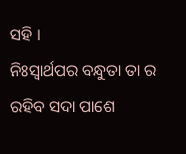ସହି ।
ନିଃସ୍ୱାର୍ଥପର ବନ୍ଧୁତା ତା ର
ରହିବ ସଦା ପାଶେ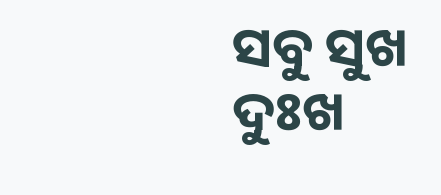ସବୁ ସୁଖ ଦୁଃଖ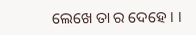ଲେଖେ ତା ର ଦେହେ । ।